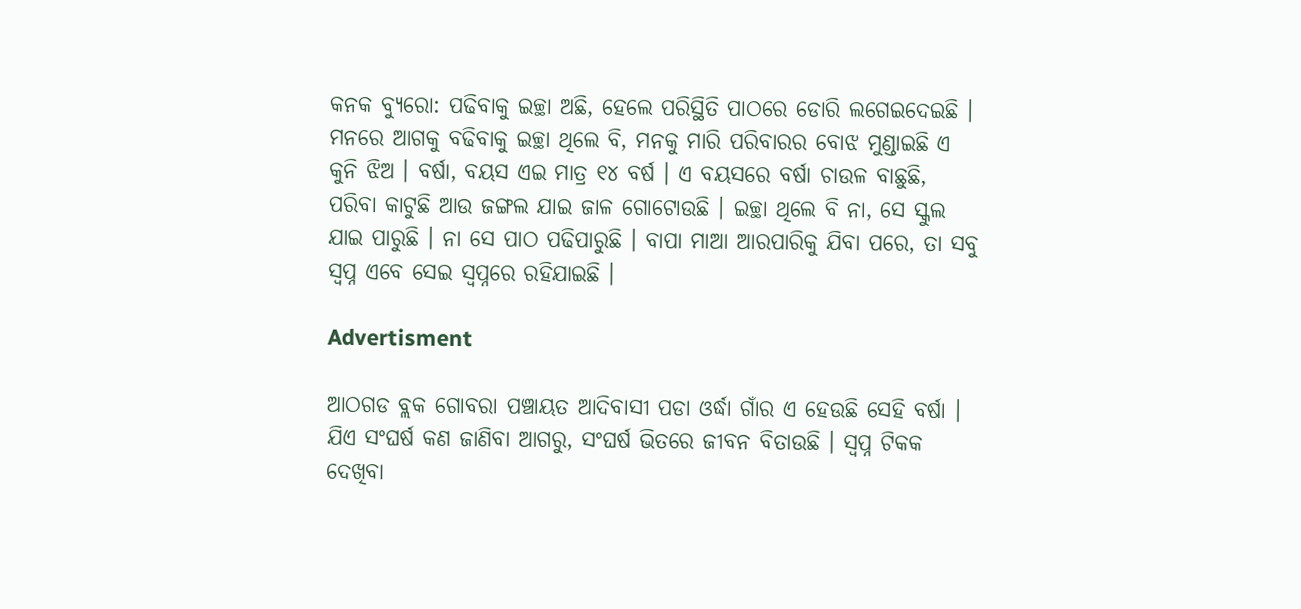କନକ ବ୍ୟୁରୋ: ପଢିବାକୁ ଇଚ୍ଛା ଅଛି, ହେଲେ ପରିସ୍ଥିତି ପାଠରେ ଡୋରି ଲଗେଇଦେଇଛି । ମନରେ ଆଗକୁ ବଢିବାକୁ ଇଚ୍ଛା ଥିଲେ ବି, ମନକୁ ମାରି ପରିବାରର ବୋଝ ମୁଣ୍ଡାଇଛି ଏ କୁନି ଝିଅ । ବର୍ଷା, ବୟସ ଏଇ ମାତ୍ର ୧୪ ବର୍ଷ । ଏ ବୟସରେ ବର୍ଷା ଚାଉଳ ବାଛୁଛି, ପରିବା କାଟୁଛି ଆଉ ଜଙ୍ଗଲ ଯାଇ ଜାଳ ଗୋଟୋଉଛି । ଇଚ୍ଛା ଥିଲେ ବି ନା, ସେ ସ୍କୁଲ ଯାଇ ପାରୁଛି । ନା ସେ ପାଠ ପଢିପାରୁଛି । ବାପା ମାଆ ଆରପାରିକୁ ଯିବା ପରେ, ତା ସବୁ ସ୍ୱପ୍ନ ଏବେ ସେଇ ସ୍ୱପ୍ନରେ ରହିଯାଇଛି ।

Advertisment

ଆଠଗଡ ବ୍ଲକ ଗୋବରା ପଞ୍ଚାୟତ ଆଦିବାସୀ ପଡା ଓର୍ଦ୍ଧା ଗାଁର ଏ ହେଉଛି ସେହି ବର୍ଷା । ଯିଏ ସଂଘର୍ଷ କଣ ଜାଣିବା ଆଗରୁ, ସଂଘର୍ଷ ଭିତରେ ଜୀବନ ବିତାଉଛି । ସ୍ୱପ୍ନ ଟିକକ ଦେଖିବା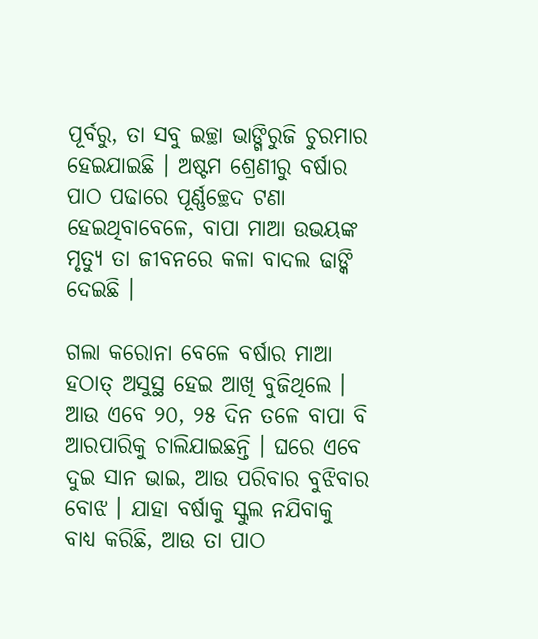ପୂର୍ବରୁ, ତା ସବୁ ଇଚ୍ଛା ଭାଙ୍ଗିରୁଜି ଚୁରମାର ହେଇଯାଇଛି । ଅଷ୍ଟମ ଶ୍ରେଣୀରୁ ବର୍ଷାର ପାଠ ପଢାରେ ପୂର୍ଣ୍ଣଚ୍ଛେଦ ଟଣା ହେଇଥିବାବେଳେ, ବାପା ମାଆ ଉଭୟଙ୍କ ମୃତ୍ୟୁ ତା ଜୀବନରେ କଳା ବାଦଲ ଢାଙ୍କି ଦେଇଛି ।

ଗଲା କରୋନା ବେଳେ ବର୍ଷାର ମାଆ ହଠାତ୍ ଅସୁସ୍ଥ ହେଇ ଆଖି ବୁଜିଥିଲେ । ଆଉ ଏବେ ୨୦, ୨୫ ଦିନ ତଳେ ବାପା ବି ଆରପାରିକୁ ଚାଲିଯାଇଛନ୍ତି । ଘରେ ଏବେ ଦୁଇ ସାନ ଭାଇ, ଆଉ ପରିବାର ବୁଝିବାର ବୋଝ । ଯାହା ବର୍ଷାକୁ ସ୍କୁଲ ନଯିବାକୁ ବାଧ୍ୟ କରିଛି, ଆଉ ତା ପାଠ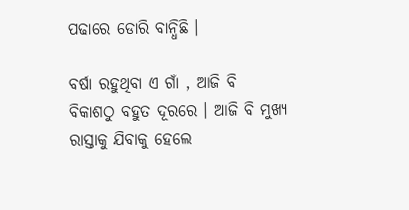ପଢାରେ ଡୋରି ବାନ୍ଧିଛି ।

ବର୍ଷା ରହୁଥିବା ଏ ଗାଁ , ଆଜି ବି ବିକାଶଠୁ ବହୁତ ଦୂରରେ । ଆଜି ବି ମୁଖ୍ୟ ରାସ୍ତାକୁ ଯିବାକୁ ହେଲେ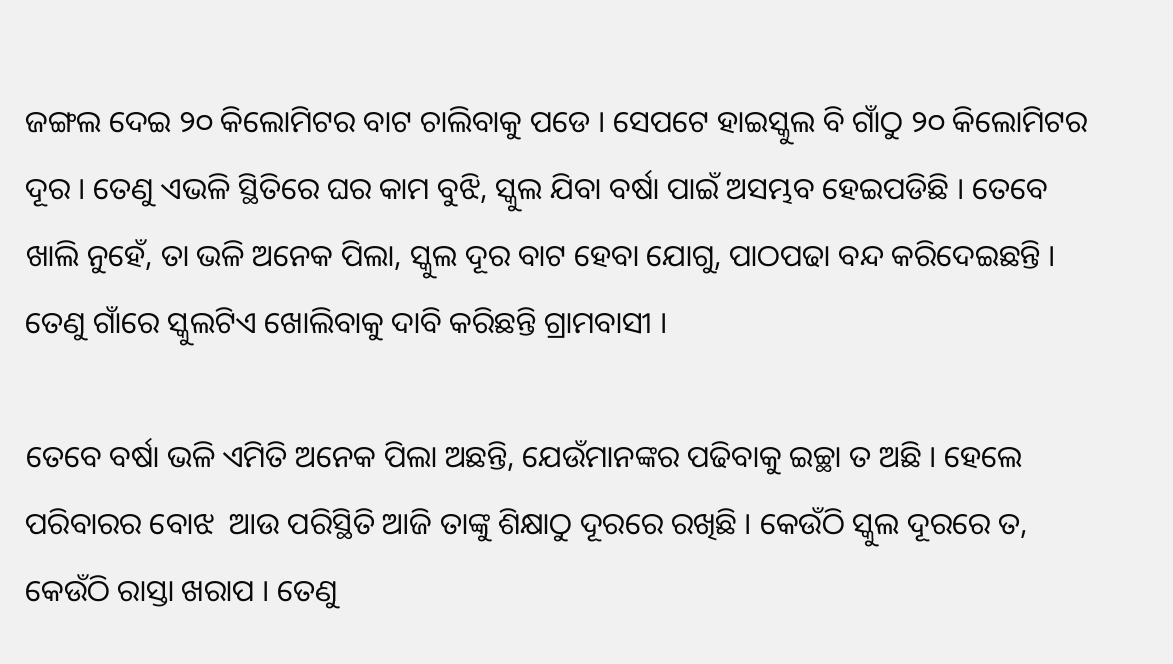ଜଙ୍ଗଲ ଦେଇ ୨୦ କିଲୋମିଟର ବାଟ ଚାଲିବାକୁ ପଡେ । ସେପଟେ ହାଇସ୍କୁଲ ବି ଗାଁଠୁ ୨୦ କିଲୋମିଟର ଦୂର । ତେଣୁ ଏଭଳି ସ୍ଥିତିରେ ଘର କାମ ବୁଝି, ସ୍କୁଲ ଯିବା ବର୍ଷା ପାଇଁ ଅସମ୍ଭବ ହେଇପଡିଛି । ତେବେ ଖାଲି ନୁହେଁ, ତା ଭଳି ଅନେକ ପିଲା, ସ୍କୁଲ ଦୂର ବାଟ ହେବା ଯୋଗୁ, ପାଠପଢା ବନ୍ଦ କରିଦେଇଛନ୍ତି । ତେଣୁ ଗାଁରେ ସ୍କୁଲଟିଏ ଖୋଲିବାକୁ ଦାବି କରିଛନ୍ତି ଗ୍ରାମବାସୀ ।

ତେବେ ବର୍ଷା ଭଳି ଏମିତି ଅନେକ ପିଲା ଅଛନ୍ତି, ଯେଉଁମାନଙ୍କର ପଢିବାକୁ ଇଚ୍ଛା ତ ଅଛି । ହେଲେ ପରିବାରର ବୋଝ  ଆଉ ପରିସ୍ଥିତି ଆଜି ତାଙ୍କୁ ଶିକ୍ଷାଠୁ ଦୂରରେ ରଖିଛି । କେଉଁଠି ସ୍କୁଲ ଦୂରରେ ତ, କେଉଁଠି ରାସ୍ତା ଖରାପ । ତେଣୁ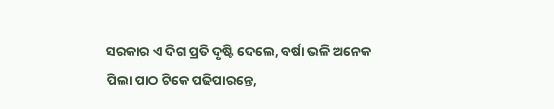ସରକାର ଏ ଦିଗ ପ୍ରତି ଦୃଷ୍ଟି ଦେଲେ, ବର୍ଷା ଭଳି ଅନେକ ପିଲା ପାଠ ଟିକେ ପଢିପାରନ୍ତେ,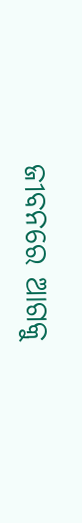ଜୀବନରେ ଆଗକୁ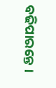ବଢିପାରନ୍ତେ ।